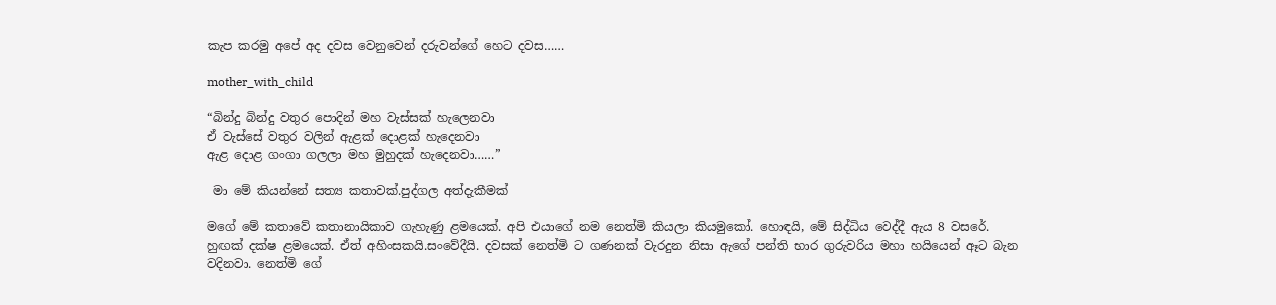කැප කරමු අපේ අද දවස වෙනුවෙන් දරුවන්ගේ හෙට දවස……

mother_with_child

“බින්දු බින්දු වතුර පොදින් මහ වැස්සක් හැලෙනවා
ඒ වැස්සේ වතුර වලින් ඇළක් දොළක් හැදෙනවා
ඇළ දොළ ගංගා ගලලා මහ මුහුදක් හැදෙනවා……”

 මා මේ කියන්නේ සත්‍ය කතාවක්.පුද්ගල අත්දැකීමක්

මගේ මේ කතාවේ කතානායිකාව ගැහැණු ළමයෙක්. අපි එයාගේ නම නෙත්මි කියලා කියමුකෝ. හොඳයි, මේ සිද්ධිය වෙද්දී ඇය 8 වසරේ. හුඟක් දක්ෂ ළමයෙක්. ඒත් අහිංසකයි.සංවේදීයි. දවසක් නෙත්මි ට ගණනක් වැරදුන නිසා ඇගේ පන්ති භාර ගුරුවරිය මහා හයියෙන් ඈට බැන වදිනවා. නෙත්මි ගේ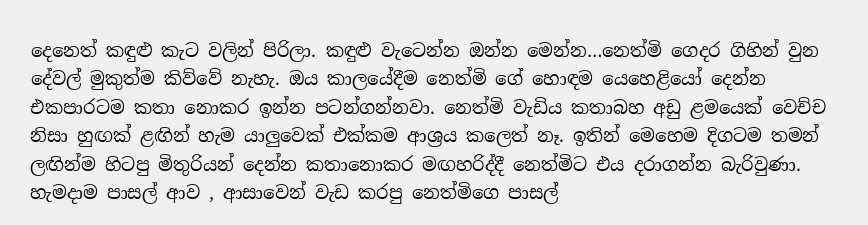දෙනෙත් කඳුළු කැට වලින් පිරිලා. කඳුළු වැටෙන්න ඔන්න මෙන්න…නෙත්මි ගෙදර ගිහින් වුන දේවල් මුකුත්ම කිව්වේ නැහැ. ඔය කාලයේදීම නෙත්මි ගේ හොඳම යෙහෙළියෝ දෙන්න එකපාරටම කතා නොකර ඉන්න පටන්ගන්නවා. නෙත්මි වැඩිය කතාබහ අඩු ළමයෙක් වෙච්ච නිසා හුඟක් ළඟින් හැම යාලුවෙක් එක්කම ආශ්‍රය කලෙත් නෑ. ඉතින් මෙහෙම දිගටම තමන් ලඟින්ම හිටපු මිතුරියන් දෙන්න කතානොකර මඟහරිද්දී නෙත්මිට එය දරාගන්න බැරිවුණා. හැමදාම පාසල් ආව , ආසාවෙන් වැඩ කරපු නෙත්මිගෙ පාසල්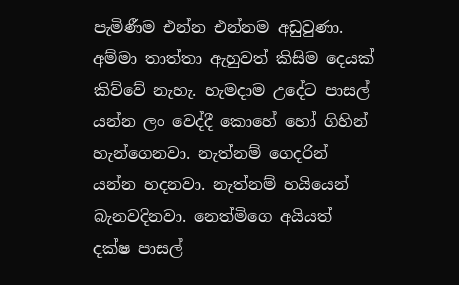පැමිණීම එන්න එන්නම අඩුවුණා. අම්මා තාත්තා ඇහුවත් කිසිම දෙයක් කිව්වේ නැහැ. හැමදාම උදේට පාසල් යන්න ලං වෙද්දී කොහේ හෝ ගිහින් හැන්ගෙනවා. නැත්නම් ගෙදරින් යන්න හදනවා. නැත්නම් හයියෙන් බැනවදිනවා. නෙත්මිගෙ අයියත් දක්ෂ පාසල්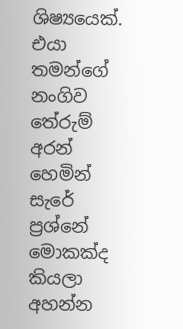ශිෂ්‍යයෙක්. එයා තමන්ගේ නංගිව තේරුම් අරන් හෙමින් සැරේ ප්‍රශ්නේ මොකක්ද කියලා අහන්න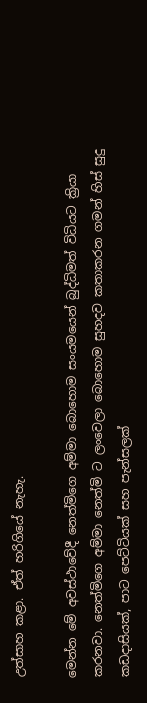උත්සාහ කළා. ඒත් හරිගියේ නැහැ.

මෙන්න මේ අවස්ථාවේදී නෙත්මිගෙ අම්මා බොහොම සංයමයෙන් බුද්ධිමත් විධියට ක්‍රියා කරනවා. නෙත්මිගෙ අම්මා නෙත්මි ට ලංවෙලා බොහොම සුහදව කතාකරන ගමන් හිස් සුදු කඩදාසියක්, පාට පෙට්ටියක් සහ පැන්සලක්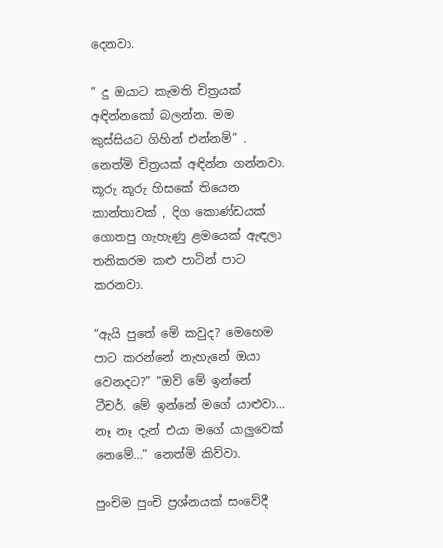දෙනවා.

“ දු ඔයාට කැමති චිත්‍රයක් අඳින්නකෝ බලන්න. මම කුස්සියට ගිහින් එන්නම්” . නෙත්මි චිත්‍රයක් අඳින්න ගන්නවා. කූරු කූරු හිසකේ තියෙන කාන්තාවක් , දිග කොණ්ඩයක් ගොතපු ගැහැණු ළමයෙක් ඇඳලා තනිකරම කළු පාටින් පාට කරනවා.

“ඇයි පුතේ මේ කවුද? මෙහෙම පාට කරන්නේ නැහැනේ ඔයා වෙනදට?” “ඔව් මේ ඉන්නේ ටීචර්. මේ ඉන්නේ මගේ යාළුවා… නෑ නෑ දැන් එයා මගේ යාලුවෙක් නෙමේ…” නෙත්මි කිව්වා.

පුංචිම පුංචි ප්‍රශ්නයක් සංවේදී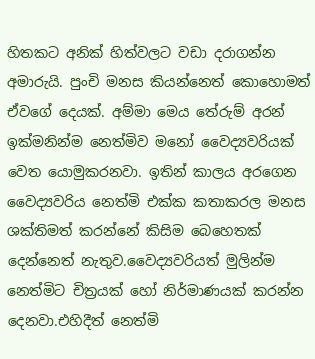හිතකට අනික් හිත්වලට වඩා දරාගන්න අමාරුයි. පුංචි මනස කියන්නෙත් කොහොමත් ඒවගේ දෙයක්. අම්මා මෙය තේරුම් අරන් ඉක්මනින්ම නෙත්මිව මනෝ වෛද්‍යවරියක් වෙත යොමුකරනවා. ඉතින් කාලය අරගෙන වෛද්‍යවරිය නෙත්මි එක්ක කතාකරල මනස ශක්තිමත් කරන්නේ කිසිම බෙහෙතක් දෙන්නෙත් නැතුව.වෛද්‍යවරියත් මුලින්ම නෙත්මිට චිත්‍රයක් හෝ නිර්මාණයක් කරන්න දෙනවා.එහිදීත් නෙත්මි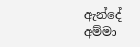ඇන්දේ අම්මා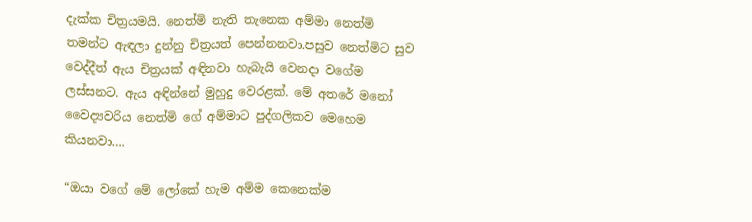දැක්ක චිත්‍රයමයි. නෙත්මි නැති තැනෙක අම්මා නෙත්මි තමන්ට ඇඳලා දුන්නු චිත්‍රයත් පෙන්නනවා.පසුව නෙත්මිට සුව වෙද්දීත් ඇය චිත්‍රයක් අඳිනවා හැබැයි වෙනදා වගේම ලස්සනට. ඇය අඳින්නේ මුහුදු වෙරළක්. මේ අතරේ මනෝ වෛද්‍යවරිය නෙත්මි ගේ අම්මාට පුද්ගලිකව මෙහෙම කියනවා….

“ඔයා වගේ මේ ලෝකේ හැම අම්ම කෙනෙක්ම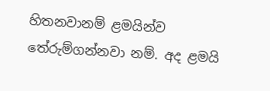හිතනවානම් ළමයින්ව තේරුම්ගන්නවා නම්. අද ළමයි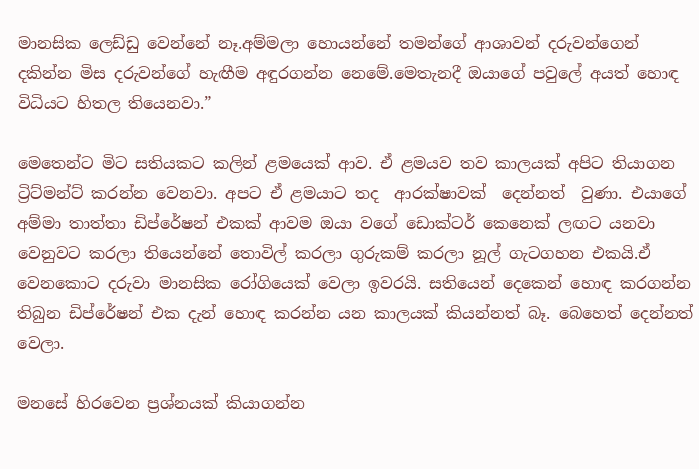මානසික ලෙඩ්ඩු වෙන්නේ නෑ.අම්මලා හොයන්නේ තමන්ගේ ආශාවන් දරුවන්ගෙන් දකින්න මිස දරුවන්ගේ හැඟීම අඳුරගන්න නෙමේ.මෙතැනදී ඔයාගේ පවුලේ අයත් හොඳ විධියට හිතල තියෙනවා.”

මෙතෙන්ට මිට සතියකට කලින් ළමයෙක් ආව. ඒ ළමයව තව කාලයක් අපිට තියාගන ට්‍රිට්මන්ට් කරන්න වෙනවා. අපට ඒ ළමයාට තද  ආරක්ෂාවක්  දෙන්නත්  වුණා. එයාගේ අම්මා තාත්තා ඩිප්රේෂන් එකක් ආවම ඔයා වගේ ඩොක්ටර් කෙනෙක් ලඟට යනවා වෙනුවට කරලා තියෙන්නේ තොවිල් කරලා ගුරුකම් කරලා නූල් ගැටගහන එකයි.ඒ වෙනකොට දරුවා මානසික රෝගියෙක් වෙලා ඉවරයි. සතියෙන් දෙකෙන් හොඳ කරගන්න තිබුන ඩිප්රේෂන් එක දැන් හොඳ කරන්න යන කාලයක් කියන්නත් බෑ. බෙහෙත් දෙන්නත් වෙලා.

මනසේ හිරවෙන ප්‍රශ්නයක් කියාගන්න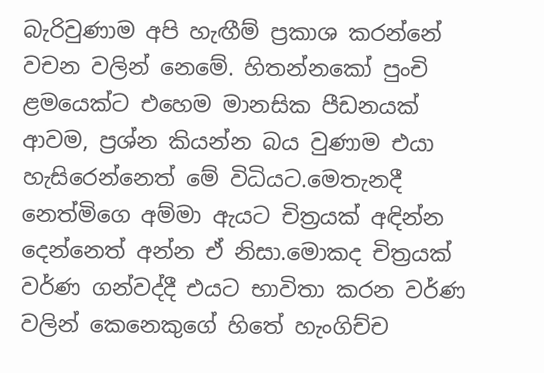බැරිවුණාම අපි හැඟීම් ප්‍රකාශ කරන්නේ වචන වලින් නෙමේ. හිතන්නකෝ පුංචි ළමයෙක්ට එහෙම මානසික පීඩනයක් ආවම, ප්‍රශ්න කියන්න බය වුණාම එයා හැසිරෙන්නෙත් මේ විධියට.මෙතැනදී නෙත්මිගෙ අම්මා ඇයට චිත්‍රයක් අඳින්න දෙන්නෙත් අන්න ඒ නිසා.මොකද චිත්‍රයක් වර්ණ ගන්වද්දී එයට භාවිතා කරන වර්ණ වලින් කෙනෙකුගේ හිතේ හැංගිච්ච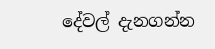දේවල් දැනගන්න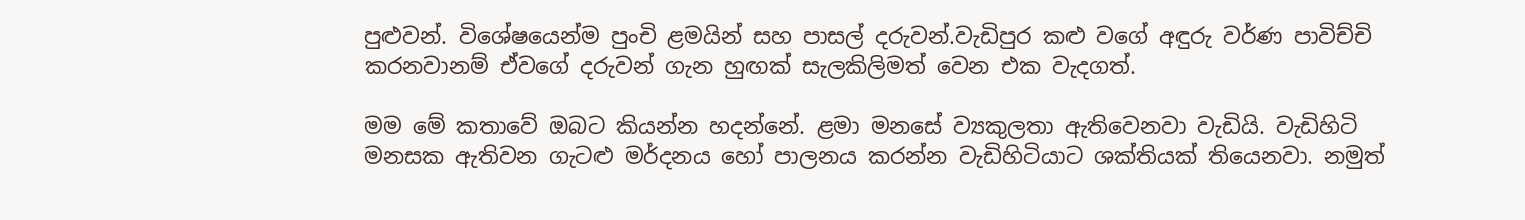පුළුවන්. විශේෂයෙන්ම පුංචි ළමයින් සහ පාසල් දරුවන්.වැඩිපුර කළු වගේ අඳුරු වර්ණ පාවිච්චි කරනවානම් ඒවගේ දරුවන් ගැන හුඟක් සැලකිලිමත් වෙන එක වැදගත්.

මම මේ කතාවේ ඔබට කියන්න හදන්නේ. ළමා මනසේ ව්‍යකුලතා ඇතිවෙනවා වැඩියි. වැඩිහිටි මනසක ඇතිවන ගැටළු මර්දනය හෝ පාලනය කරන්න වැඩිහිටියාට ශක්තියක් තියෙනවා. නමුත්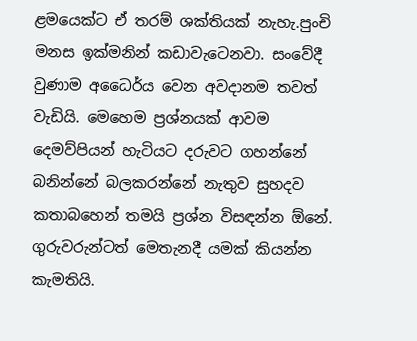ළමයෙක්ට ඒ තරම් ශක්තියක් නැහැ.පුංචි මනස ඉක්මනින් කඩාවැටෙනවා. සංවේදී වුණාම අධෛර්ය වෙන අවදානම තවත් වැඩියි. මෙහෙම ප්‍රශ්නයක් ආවම දෙමව්පියන් හැටියට දරුවට ගහන්නේ බනින්නේ බලකරන්නේ නැතුව සුහදව කතාබහෙන් තමයි ප්‍රශ්න විසඳන්න ඕනේ. ගුරුවරුන්ටත් මෙතැනදී යමක් කියන්න කැමතියි.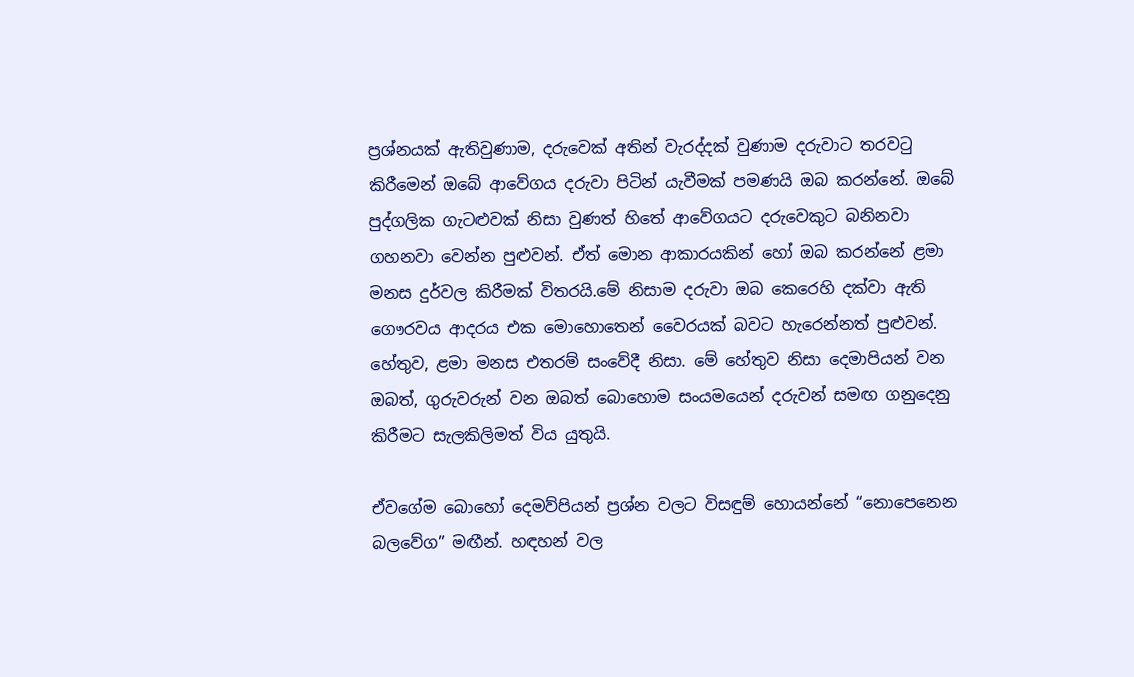ප්‍රශ්නයක් ඇතිවුණාම, දරුවෙක් අතින් වැරද්දක් වුණාම දරුවාට තරවටු කිරීමෙන් ඔබේ ආවේගය දරුවා පිටින් යැවීමක් පමණයි ඔබ කරන්නේ. ඔබේ පුද්ගලික ගැටළුවක් නිසා වුණත් හිතේ ආවේගයට දරුවෙකුට බනිනවා ගහනවා වෙන්න පුළුවන්. ඒත් මොන ආකාරයකින් හෝ ඔබ කරන්නේ ළමා මනස දුර්වල කිරීමක් විතරයි.මේ නිසාම දරුවා ඔබ කෙරෙහි දක්වා ඇති ගෞරවය ආදරය එක මොහොතෙන් වෛරයක් බවට හැරෙන්නත් පුළුවන්. හේතුව, ළමා මනස එතරම් සංවේදී නිසා. මේ හේතුව නිසා දෙමාපියන් වන ඔබත්, ගුරුවරුන් වන ඔබත් බොහොම සංයමයෙන් දරුවන් සමඟ ගනුදෙනු කිරීමට සැලකිලිමත් විය යුතුයි.

ඒවගේම බොහෝ දෙමව්පියන් ප්‍රශ්න වලට විසඳුම් හොයන්නේ “නොපෙනෙන බලවේග” මඟීන්. හඳහන් වල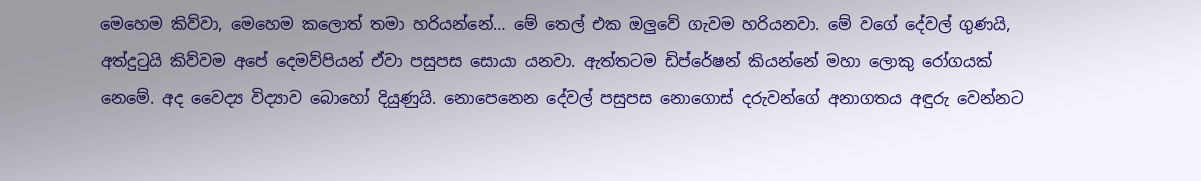මෙහෙම කිව්වා, මෙහෙම කලොත් තමා හරියන්නේ… මේ තෙල් එක ඔලුවේ ගැවම හරියනවා. මේ වගේ දේවල් ගුණයි, අත්දුටුයි කිව්වම අපේ දෙමව්පියන් ඒවා පසුපස සොයා යනවා. ඇත්තටම ඩිප්රේෂන් කියන්නේ මහා ලොකු රෝගයක් නෙමේ. අද වෛද්‍ය විද්‍යාව බොහෝ දියුණුයි. නොපෙනෙන දේවල් පසුපස නොගොස් දරුවන්ගේ අනාගතය අඳුරු වෙන්නට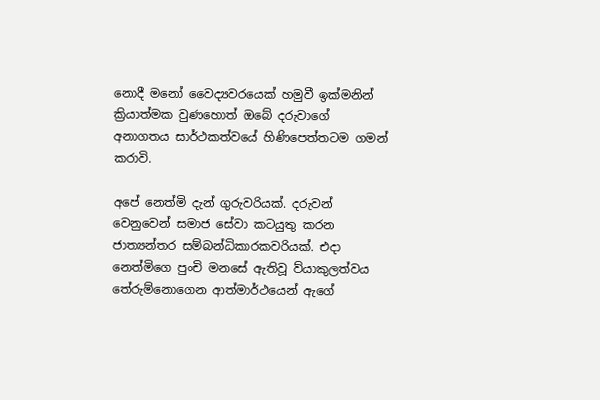නොදී මනෝ වෛද්‍යවරයෙක් හමුවී ඉක්මනින් ක්‍රියාත්මක වුණහොත් ඔබේ දරුවාගේ අනාගතය සාර්ථකත්වයේ හිණිපෙත්තටම ගමන් කරාවි.

අපේ නෙත්මි දැන් ගුරුවරියක්. දරුවන් වෙනුවෙන් සමාජ සේවා කටයුතු කරන ජාත්‍යන්තර සම්බන්ධිකාරකවරියක්. එදා නෙත්මිගෙ පුංචි මනසේ ඇතිවූ ව්යාකුලත්වය තේරුම්නොගෙන ආත්මාර්ථයෙන් ඇගේ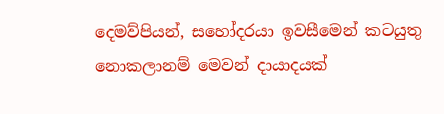දෙමව්පියන්, සහෝදරයා ඉවසීමෙන් කටයුතු නොකලානම් මෙවන් දායාදයක්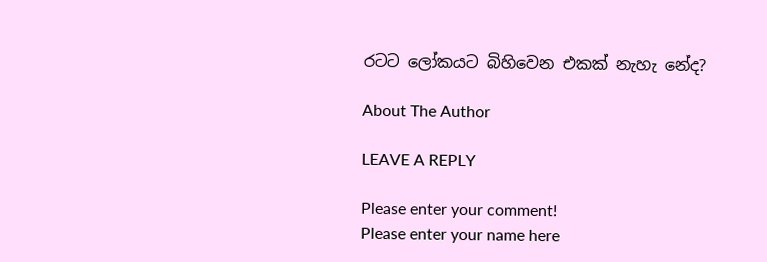රටට ලෝකයට බිහිවෙන එකක් නැහැ නේද?

About The Author

LEAVE A REPLY

Please enter your comment!
Please enter your name here